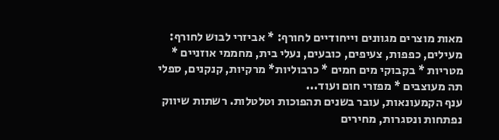מאות מוצרים מגוונים וייחודיים לחורף: * אביזרי לבוש לחורף: מעילים, כפפות, צעיפים, כובעים, נעלי בית, מחממי אוזניים * מטריות * בקבוקי מים חמים * כרבוליות* מרקיות, קנקנים, ספלי תה מעוצבים * מפזרי חום ועוד...
ענף הקמעונאות, עובר בשנים תהפוכות וטלטלות. רשתות שיווק נפתחות ונסגרות, מחירים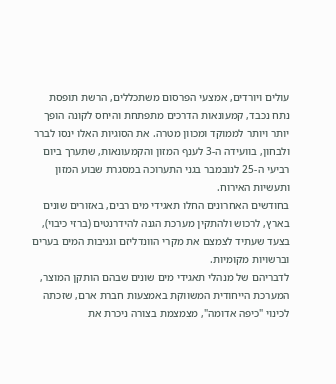עולים ויורדים, אמצעי הפרסום משתכללים, הרשת תופסת נתח נכבד, קמעונאות הדרכים מתפתחת והיחס לקונה הופך יותר ויותר לממוקד ומכוון מטרה. את הסוגיות האלו ינסו לברר ולבחון, בוועידה ה-3 לענף המזון והקמעונאות, שתערך ביום רביעי ה-25 לנובמבר בגני התערוכה במסגרת שבוע המזון ותעשיות האירוח.
בחודשים האחרונים החלו תאגידי מים רבים, באזורים שונים בארץ, לרכוש ולהתקין מערכת הגנה להידרנטים (ברזי כיבוי), בצעד שעתיד לצמצם את מקרי הוונדליזם וגניבות המים בערים וברשויות מקומיות.
לדבריהם של מנהלי תאגידי מים שונים שבהם הותקן המוצר, המערכת הייחודית המשווקת באמצעות חברת ארם, שזכתה לכינוי "כיפה אדומה", מצמצמת בצורה ניכרת את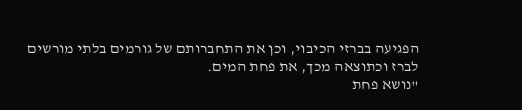הפגיעה בברזי הכיבוי, וכן את התחברותם של גורמים בלתי מורשים לברז וכתוצאה מכך, את פחת המים.
"נושא פחת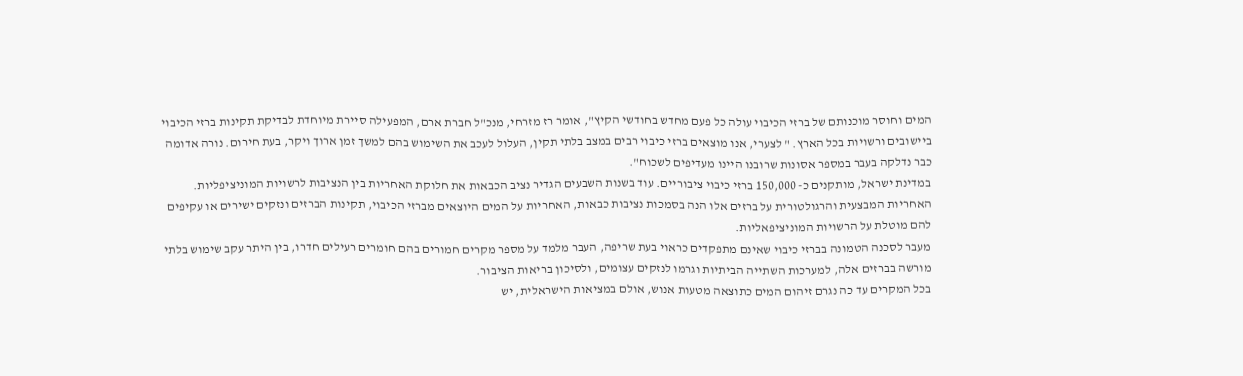המים וחוסר מוכנותם של ברזי הכיבוי עולה כל פעם מחדש בחודשי הקיץ", אומר רז מזרחי, מנכ"ל חברת ארם, המפעילה סיירת מיוחדת לבדיקת תקינות ברזי הכיבוי ביישובים ורשויות בכל הארץ. " לצערי, אנו מוצאים ברזי כיבוי רבים במצב בלתי תקין, העלול לעכב את השימוש בהם למשך זמן ארוך ויקר, בעת חירום. נורה אדומה כבר נדלקה בעבר במספר אסונות שרובנו היינו מעדיפים לשכוח".
במדינת ישראל, מותקנים כ- 150,000 ברזי כיבוי ציבוריים. עוד בשנות השבעים הגדיר נציב הכבאות את חלוקת האחריות בין הנציבות לרשויות המוניציפליות. האחריות המבצעית והרגולטורית על ברזים אלו הנה בסמכות נציבות כבאות, האחריות על המים היוצאים מברזי הכיבוי, תקינות הברזים ונזקים ישירים או עקיפים להם מוטלת על הרשויות המוניציפאליות.
מעבר לסכנה הטמונה בברזי כיבוי שאינם מתפקדים כראוי בעת שריפה, העבר מלמד על מספר מקרים חמורים בהם חומרים רעילים חדרו, בין היתר עקב שימוש בלתי מורשה בברזים אלה, למערכות השתייה הביתיות וגרמו לנזקים עצומים, ולסיכון בריאות הציבור.
בכל המקרים עד כה נגרם זיהום המים כתוצאה מטעות אנוש, אולם במציאות הישראלית, יש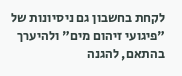לקחת בחשבון גם ניסיונות של "פיגועי זיהום מים" ולהיערך בהתאם, להגנה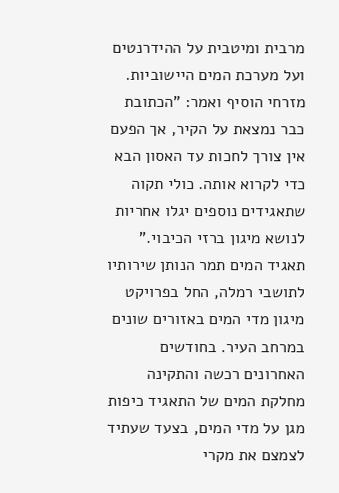מרבית ומיטבית על ההידרנטים ועל מערכת המים היישוביות.
מזרחי הוסיף ואמר: "הכתובת כבר נמצאת על הקיר, אך הפעם אין צורך לחכות עד האסון הבא כדי לקרוא אותה. כולי תקוה שתאגידים נוספים יגלו אחריות לנושא מיגון ברזי הכיבוי."
תאגיד המים תמר הנותן שירותיו לתושבי רמלה, החל בפרויקט מיגון מדי המים באזורים שונים במרחב העיר. בחודשים האחרונים רכשה והתקינה מחלקת המים של התאגיד כיפות מגן על מדי המים, בצעד שעתיד לצמצם את מקרי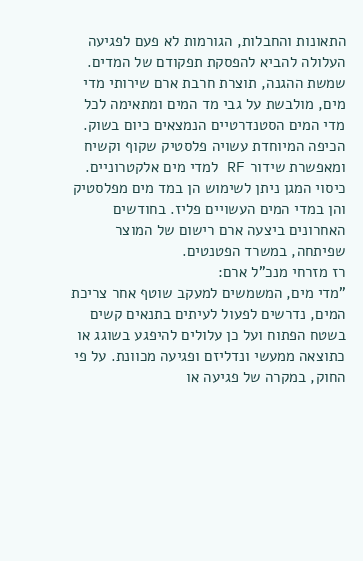התאונות והחבלות, הגורמות לא פעם לפגיעה העלולה להביא להפסקת תפקודם של המדים.
שמשת ההגנה, תוצרת חרבת ארם שירותי מדי מים, מולבשת על גבי מד המים ומתאימה לכל מדי המים הסטנדרטיים הנמצאים כיום בשוק. הכיפה המיוחדת עשויה פלסטיק שקוף וקשיח ומאפשרת שידור RF למדי מים אלקטרוניים. כיסוי המגן ניתן לשימוש הן במד מים מפלסטיק והן במדי המים העשויים פליז. בחודשים האחרונים ביצעה ארם רישום של המוצר שפיתחה, במשרד הפטנטים.
רז מזרחי מנכ"ל ארם:
"מדי מים, המשמשים למעקב שוטף אחר צריכת המים, נדרשים לפעול לעיתים בתנאים קשים בשטח הפתוח ועל כן עלולים להיפגע בשוגג או כתוצאה ממעשי ונדליזם ופגיעה מכוונת. על פי החוק, במקרה של פגיעה או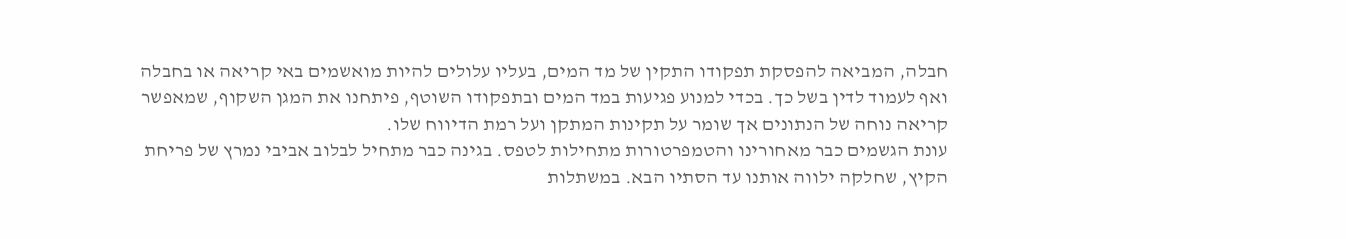חבלה, המביאה להפסקת תפקודו התקין של מד המים, בעליו עלולים להיות מואשמים באי קריאה או בחבלה ואף לעמוד לדין בשל כך. בכדי למנוע פגיעות במד המים ובתפקודו השוטף, פיתחנו את המגן השקוף, שמאפשר קריאה נוחה של הנתונים אך שומר על תקינות המתקן ועל רמת הדיווח שלו.
עונת הגשמים כבר מאחורינו והטמפרטורות מתחילות לטפס. בגינה כבר מתחיל לבלוב אביבי נמרץ של פריחת הקיץ, שחלקה ילווה אותנו עד הסתיו הבא. במשתלות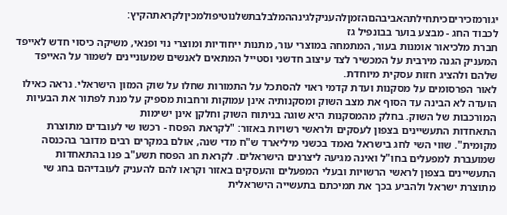יגורמזכיריםכיתחילתהאביבהםהזמןלהעניקלגינההמלבלבתשלנוטיפולמכיןלקראתהקיץ:
לכבוד החג - מבצע בוער בבונפיל גז
חברת מלכיאור אומנות בעור, המתמחה במוצרי עור, מתנות ייחודיות ומוצרי נוי ופנאי, משיקה כיסוי חדש לאייפד המעניק הגנה מירבית על המכשיר לצד עיצוב חדשני וסטייל המתאים לאנשים שמעוניינים לשמור על האייפד שלהם ולהציג חזות עסקית מיוחדת.
לאור הפרסומים על מסקנות ועדת קדמי ראוי להסתכל על התמורות שחלו על שוק המזון הישראלי. נראה כאילו הועדה לא הבינה עד הסוף את מצב השוק ומסקנותיה אינן עמוקות ורחבות מספיק על מנת לפתור את הבעיות המורכבות של השוק. בחלק מהמסקנות היא שוגה בניתוח השוק וחלקן אינן ישימות
התאחדות התעשיינים בצפון לעסקים ולראשי רשויות באזור: "לקראת הפסח - רכשו שי לעובדים מתוצרת מקומית". שווי השי לחג בישראל נאמד בכשני מיליארד ש"ח מדי שנה, אולם במקרים רבים מדובר בהכנסה שמועברת למפעלים בחו"ל ואינה מגיעה ליצרנים הישראלים. לקראת חג הפסח תשע"ב פנו בהתאחדות התעשיינים בצפון לראשי הרשויות ובעלי המפעלים והעסקים באזור וקראו להם להעניק לעובדיהם בחג שי מתוצרת ישראל ולהביע בכך את תמיכתם בתעשייה הישראלית